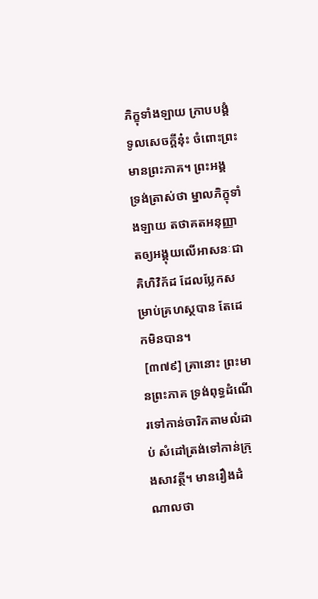ភិក្ខុទាំងឡាយ ក្រាបបង្គំទូលសេចក្តីនុ៎ះ ចំពោះព្រះមានព្រះភាគ។ ព្រះអង្គ ទ្រង់ត្រាស់ថា ម្នាលភិក្ខុទាំងឡាយ តថាគតអនុញ្ញាតឲ្យអង្គុយលើអាសនៈជាគិហិវិក័ដ ដែលប្លែកសម្រាប់គ្រហស្ថបាន តែដេកមិនបាន។
 [៣៧៩] គ្រានោះ ព្រះមានព្រះភាគ ទ្រង់ពុទ្ធដំណើរទៅកាន់ចារិកតាមលំដាប់ សំដៅត្រង់ទៅកាន់ក្រុងសាវត្ថី។ មានរឿងដំណាលថា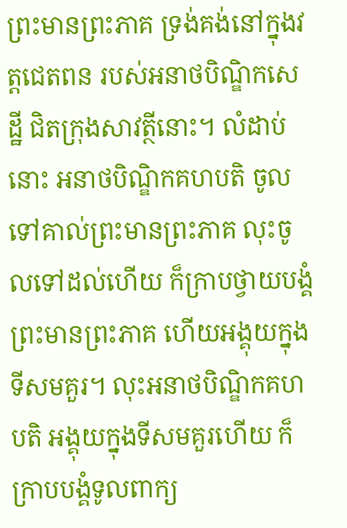ព្រះមានព្រះភាគ ទ្រង់គង់នៅក្នុងវត្តជេតពន របស់អនាថបិណ្ឌិកសេដ្ឋី ជិតក្រុងសាវត្ថីនោះ។ លំដាប់នោះ អនាថបិណ្ឌិកគហបតិ ចូលទៅគាល់ព្រះមានព្រះភាគ លុះចូលទៅដល់ហើយ ក៏ក្រាបថ្វាយបង្គំព្រះមានព្រះភាគ ហើយអង្គុយក្នុងទីសមគួរ។ លុះអនាថបិណ្ឌិកគហបតិ អង្គុយក្នុងទីសមគួរហើយ ក៏ក្រាបបង្គំទូលពាក្យ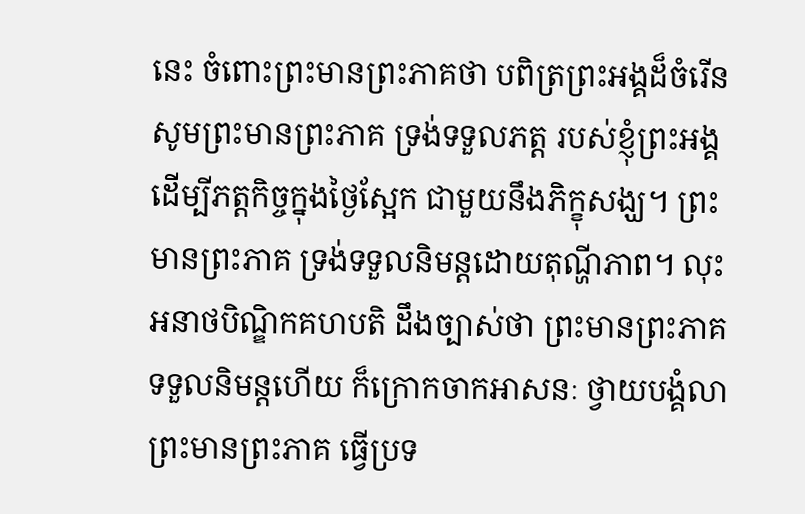នេះ ចំពោះព្រះមានព្រះភាគថា បពិត្រព្រះអង្គដ៏ចំរើន សូមព្រះមានព្រះភាគ ទ្រង់ទទួលភត្ត របស់ខ្ញុំព្រះអង្គ ដើម្បីភត្តកិច្ចក្នុងថ្ងៃស្អែក ជាមួយនឹងភិក្ខុសង្ឃ។ ព្រះមានព្រះភាគ ទ្រង់ទទួលនិមន្តដោយតុណ្ហីភាព។ លុះអនាថបិណ្ឌិកគហបតិ ដឹងច្បាស់ថា ព្រះមានព្រះភាគ ទទួលនិមន្តហើយ ក៏ក្រោកចាកអាសនៈ ថ្វាយបង្គំលាព្រះមានព្រះភាគ ធ្វើប្រទ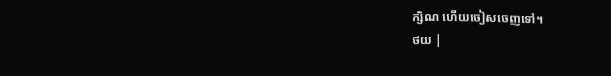ក្សិណ ហើយចៀសចេញទៅ។
ថយ |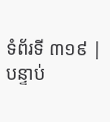ទំព័រទី ៣១៩ | បន្ទាប់